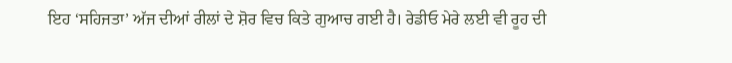ਇਹ ‘ਸਹਿਜਤਾ’ ਅੱਜ ਦੀਆਂ ਰੀਲਾਂ ਦੇ ਸ਼ੋਰ ਵਿਚ ਕਿਤੇ ਗੁਆਚ ਗਈ ਹੈ। ਰੇਡੀਓ ਮੇਰੇ ਲਈ ਵੀ ਰੂਹ ਦੀ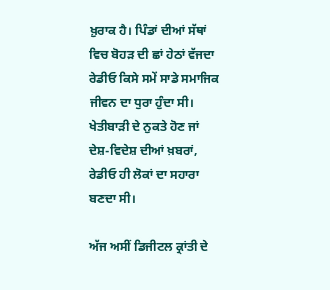ਖ਼ੁਰਾਕ ਹੈ। ਪਿੰਡਾਂ ਦੀਆਂ ਸੱਥਾਂ ਵਿਚ ਬੋਹੜ ਦੀ ਛਾਂ ਹੇਠਾਂ ਵੱਜਦਾ ਰੇਡੀਓ ਕਿਸੇ ਸਮੇਂ ਸਾਡੇ ਸਮਾਜਿਕ ਜੀਵਨ ਦਾ ਧੁਰਾ ਹੁੰਦਾ ਸੀ। ਖੇਤੀਬਾੜੀ ਦੇ ਨੁਕਤੇ ਹੋਣ ਜਾਂ ਦੇਸ਼-ਵਿਦੇਸ਼ ਦੀਆਂ ਖ਼ਬਰਾਂ, ਰੇਡੀਓ ਹੀ ਲੋਕਾਂ ਦਾ ਸਹਾਰਾ ਬਣਦਾ ਸੀ।

ਅੱਜ ਅਸੀਂ ਡਿਜੀਟਲ ਕ੍ਰਾਂਤੀ ਦੇ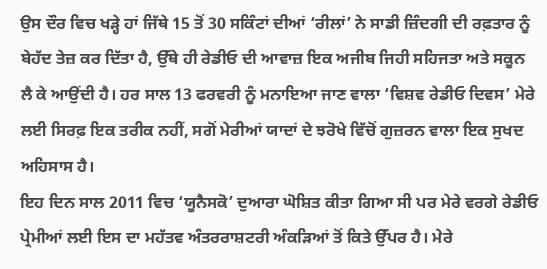ਉਸ ਦੌਰ ਵਿਚ ਖੜ੍ਹੇ ਹਾਂ ਜਿੱਥੇ 15 ਤੋਂ 30 ਸਕਿੰਟਾਂ ਦੀਆਂ ‘ਰੀਲਾਂ’ ਨੇ ਸਾਡੀ ਜ਼ਿੰਦਗੀ ਦੀ ਰਫ਼ਤਾਰ ਨੂੰ ਬੇਹੱਦ ਤੇਜ਼ ਕਰ ਦਿੱਤਾ ਹੈ, ਉੱਥੇ ਹੀ ਰੇਡੀਓ ਦੀ ਆਵਾਜ਼ ਇਕ ਅਜੀਬ ਜਿਹੀ ਸਹਿਜਤਾ ਅਤੇ ਸਕੂਨ ਲੈ ਕੇ ਆਉਂਦੀ ਹੈ। ਹਰ ਸਾਲ 13 ਫਰਵਰੀ ਨੂੰ ਮਨਾਇਆ ਜਾਣ ਵਾਲਾ ‘ਵਿਸ਼ਵ ਰੇਡੀਓ ਦਿਵਸ’ ਮੇਰੇ ਲਈ ਸਿਰਫ਼ ਇਕ ਤਰੀਕ ਨਹੀਂ, ਸਗੋਂ ਮੇਰੀਆਂ ਯਾਦਾਂ ਦੇ ਝਰੋਖੇ ਵਿੱਚੋਂ ਗੁਜ਼ਰਨ ਵਾਲਾ ਇਕ ਸੁਖਦ ਅਹਿਸਾਸ ਹੈ।
ਇਹ ਦਿਨ ਸਾਲ 2011 ਵਿਚ ‘ਯੂਨੈਸਕੋ’ ਦੁਆਰਾ ਘੋਸ਼ਿਤ ਕੀਤਾ ਗਿਆ ਸੀ ਪਰ ਮੇਰੇ ਵਰਗੇ ਰੇਡੀਓ ਪ੍ਰੇਮੀਆਂ ਲਈ ਇਸ ਦਾ ਮਹੱਤਵ ਅੰਤਰਰਾਸ਼ਟਰੀ ਅੰਕੜਿਆਂ ਤੋਂ ਕਿਤੇ ਉੱਪਰ ਹੈ। ਮੇਰੇ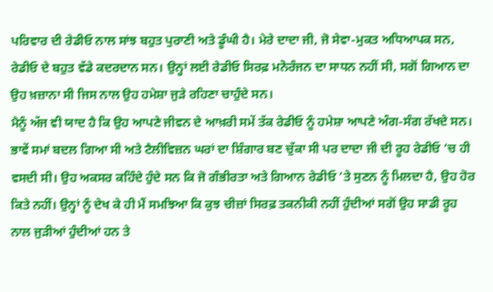ਪਰਿਵਾਰ ਦੀ ਰੇਡੀਓ ਨਾਲ ਸਾਂਝ ਬਹੁਤ ਪੁਰਾਣੀ ਅਤੇ ਡੂੰਘੀ ਹੈ। ਮੇਰੇ ਦਾਦਾ ਜੀ, ਜੋ ਸੇਵਾ-ਮੁਕਤ ਅਧਿਆਪਕ ਸਨ, ਰੇਡੀਓ ਦੇ ਬਹੁਤ ਵੱਡੇ ਕਦਰਦਾਨ ਸਨ। ਉਨ੍ਹਾਂ ਲਈ ਰੇਡੀਓ ਸਿਰਫ਼ ਮਨੋਰੰਜਨ ਦਾ ਸਾਧਨ ਨਹੀਂ ਸੀ, ਸਗੋਂ ਗਿਆਨ ਦਾ ਉਹ ਖ਼ਜ਼ਾਨਾ ਸੀ ਜਿਸ ਨਾਲ ਉਹ ਹਮੇਸ਼ਾ ਜੁੜੇ ਰਹਿਣਾ ਚਾਹੁੰਦੇ ਸਨ।
ਮੈਨੂੰ ਅੱਜ ਵੀ ਯਾਦ ਹੈ ਕਿ ਉਹ ਆਪਣੇ ਜੀਵਨ ਦੇ ਆਖ਼ਰੀ ਸਮੇਂ ਤੱਕ ਰੇਡੀਓ ਨੂੰ ਹਮੇਸ਼ਾ ਆਪਣੇ ਅੰਗ-ਸੰਗ ਰੱਖਦੇ ਸਨ। ਭਾਵੇਂ ਸਮਾਂ ਬਦਲ ਗਿਆ ਸੀ ਅਤੇ ਟੈਲੀਵਿਜ਼ਨ ਘਰਾਂ ਦਾ ਸ਼ਿੰਗਾਰ ਬਣ ਚੁੱਕਾ ਸੀ ਪਰ ਦਾਦਾ ਜੀ ਦੀ ਰੂਹ ਰੇਡੀਓ ’ਚ ਹੀ ਵਸਦੀ ਸੀ। ਉਹ ਅਕਸਰ ਕਹਿੰਦੇ ਹੁੰਦੇ ਸਨ ਕਿ ਜੋ ਗੰਭੀਰਤਾ ਅਤੇ ਗਿਆਨ ਰੇਡੀਓ ’ਤੇ ਸੁਣਨ ਨੂੰ ਮਿਲਦਾ ਹੈ, ਉਹ ਹੋਰ ਕਿਤੇ ਨਹੀਂ। ਉਨ੍ਹਾਂ ਨੂੰ ਦੇਖ ਕੇ ਹੀ ਮੈਂ ਸਮਝਿਆ ਕਿ ਕੁਝ ਚੀਜ਼ਾਂ ਸਿਰਫ਼ ਤਕਨੀਕੀ ਨਹੀਂ ਹੁੰਦੀਆਂ ਸਗੋਂ ਉਹ ਸਾਡੀ ਰੂਹ ਨਾਲ ਜੁੜੀਆਂ ਹੁੰਦੀਆਂ ਹਨ ਤੇ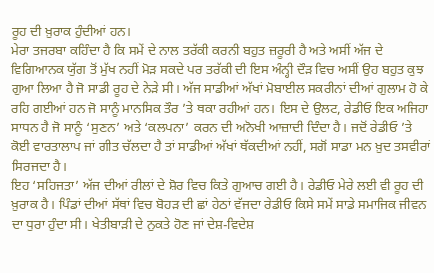ਰੂਹ ਦੀ ਖ਼ੁਰਾਕ ਹੁੰਦੀਆਂ ਹਨ।
ਮੇਰਾ ਤਜਰਬਾ ਕਹਿੰਦਾ ਹੈ ਕਿ ਸਮੇਂ ਦੇ ਨਾਲ ਤਰੱਕੀ ਕਰਨੀ ਬਹੁਤ ਜ਼ਰੂਰੀ ਹੈ ਅਤੇ ਅਸੀਂ ਅੱਜ ਦੇ ਵਿਗਿਆਨਕ ਯੁੱਗ ਤੋਂ ਮੁੱਖ ਨਹੀਂ ਮੋੜ ਸਕਦੇ ਪਰ ਤਰੱਕੀ ਦੀ ਇਸ ਅੰਨ੍ਹੀ ਦੌੜ ਵਿਚ ਅਸੀਂ ਉਹ ਬਹੁਤ ਕੁਝ ਗੁਆ ਲਿਆ ਹੈ ਜੋ ਸਾਡੀ ਰੂਹ ਦੇ ਨੇੜੇ ਸੀ। ਅੱਜ ਸਾਡੀਆਂ ਅੱਖਾਂ ਮੋਬਾਈਲ ਸਕਰੀਨਾਂ ਦੀਆਂ ਗੁਲਾਮ ਹੋ ਕੇ ਰਹਿ ਗਈਆਂ ਹਨ ਜੋ ਸਾਨੂੰ ਮਾਨਸਿਕ ਤੌਰ ’ਤੇ ਥਕਾ ਰਹੀਆਂ ਹਨ। ਇਸ ਦੇ ਉਲਟ, ਰੇਡੀਓ ਇਕ ਅਜਿਹਾ ਸਾਧਨ ਹੈ ਜੋ ਸਾਨੂੰ ‘ਸੁਣਨ’ ਅਤੇ ‘ਕਲਪਨਾ’ ਕਰਨ ਦੀ ਅਨੋਖੀ ਆਜ਼ਾਦੀ ਦਿੰਦਾ ਹੈ। ਜਦੋਂ ਰੇਡੀਓ ’ਤੇ ਕੋਈ ਵਾਰਤਾਲਾਪ ਜਾਂ ਗੀਤ ਚੱਲਦਾ ਹੈ ਤਾਂ ਸਾਡੀਆਂ ਅੱਖਾਂ ਥੱਕਦੀਆਂ ਨਹੀਂ, ਸਗੋਂ ਸਾਡਾ ਮਨ ਖ਼ੁਦ ਤਸਵੀਰਾਂ ਸਿਰਜਦਾ ਹੈ।
ਇਹ ‘ਸਹਿਜਤਾ’ ਅੱਜ ਦੀਆਂ ਰੀਲਾਂ ਦੇ ਸ਼ੋਰ ਵਿਚ ਕਿਤੇ ਗੁਆਚ ਗਈ ਹੈ। ਰੇਡੀਓ ਮੇਰੇ ਲਈ ਵੀ ਰੂਹ ਦੀ ਖ਼ੁਰਾਕ ਹੈ। ਪਿੰਡਾਂ ਦੀਆਂ ਸੱਥਾਂ ਵਿਚ ਬੋਹੜ ਦੀ ਛਾਂ ਹੇਠਾਂ ਵੱਜਦਾ ਰੇਡੀਓ ਕਿਸੇ ਸਮੇਂ ਸਾਡੇ ਸਮਾਜਿਕ ਜੀਵਨ ਦਾ ਧੁਰਾ ਹੁੰਦਾ ਸੀ। ਖੇਤੀਬਾੜੀ ਦੇ ਨੁਕਤੇ ਹੋਣ ਜਾਂ ਦੇਸ਼-ਵਿਦੇਸ਼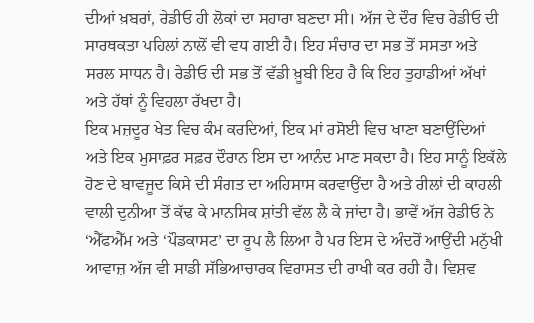ਦੀਆਂ ਖ਼ਬਰਾਂ, ਰੇਡੀਓ ਹੀ ਲੋਕਾਂ ਦਾ ਸਹਾਰਾ ਬਣਦਾ ਸੀ। ਅੱਜ ਦੇ ਦੌਰ ਵਿਚ ਰੇਡੀਓ ਦੀ ਸਾਰਥਕਤਾ ਪਹਿਲਾਂ ਨਾਲੋਂ ਵੀ ਵਧ ਗਈ ਹੈ। ਇਹ ਸੰਚਾਰ ਦਾ ਸਭ ਤੋਂ ਸਸਤਾ ਅਤੇ ਸਰਲ ਸਾਧਨ ਹੈ। ਰੇਡੀਓ ਦੀ ਸਭ ਤੋਂ ਵੱਡੀ ਖ਼ੂਬੀ ਇਹ ਹੈ ਕਿ ਇਹ ਤੁਹਾਡੀਆਂ ਅੱਖਾਂ ਅਤੇ ਹੱਥਾਂ ਨੂੰ ਵਿਹਲਾ ਰੱਖਦਾ ਹੈ।
ਇਕ ਮਜ਼ਦੂਰ ਖੇਤ ਵਿਚ ਕੰਮ ਕਰਦਿਆਂ, ਇਕ ਮਾਂ ਰਸੋਈ ਵਿਚ ਖਾਣਾ ਬਣਾਉਂਦਿਆਂ ਅਤੇ ਇਕ ਮੁਸਾਫ਼ਰ ਸਫ਼ਰ ਦੌਰਾਨ ਇਸ ਦਾ ਆਨੰਦ ਮਾਣ ਸਕਦਾ ਹੈ। ਇਹ ਸਾਨੂੰ ਇਕੱਲੇ ਹੋਣ ਦੇ ਬਾਵਜੂਦ ਕਿਸੇ ਦੀ ਸੰਗਤ ਦਾ ਅਹਿਸਾਸ ਕਰਵਾਉਂਦਾ ਹੈ ਅਤੇ ਰੀਲਾਂ ਦੀ ਕਾਹਲੀ ਵਾਲੀ ਦੁਨੀਆ ਤੋਂ ਕੱਢ ਕੇ ਮਾਨਸਿਕ ਸ਼ਾਂਤੀ ਵੱਲ ਲੈ ਕੇ ਜਾਂਦਾ ਹੈ। ਭਾਵੇਂ ਅੱਜ ਰੇਡੀਓ ਨੇ ‘ਐੱਫਐੱਮ ਅਤੇ ‘ਪੌਡਕਾਸਟ’ ਦਾ ਰੂਪ ਲੈ ਲਿਆ ਹੈ ਪਰ ਇਸ ਦੇ ਅੰਦਰੋਂ ਆਉਂਦੀ ਮਨੁੱਖੀ ਆਵਾਜ਼ ਅੱਜ ਵੀ ਸਾਡੀ ਸੱਭਿਆਚਾਰਕ ਵਿਰਾਸਤ ਦੀ ਰਾਖੀ ਕਰ ਰਹੀ ਹੈ। ਵਿਸ਼ਵ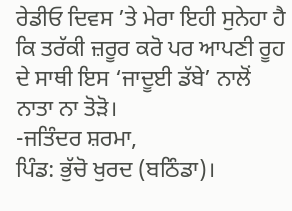ਰੇਡੀਓ ਦਿਵਸ ’ਤੇ ਮੇਰਾ ਇਹੀ ਸੁਨੇਹਾ ਹੈ ਕਿ ਤਰੱਕੀ ਜ਼ਰੂਰ ਕਰੋ ਪਰ ਆਪਣੀ ਰੂਹ ਦੇ ਸਾਥੀ ਇਸ ‘ਜਾਦੂਈ ਡੱਬੇ’ ਨਾਲੋਂ ਨਾਤਾ ਨਾ ਤੋੜੋ।
-ਜਤਿੰਦਰ ਸ਼ਰਮਾ,
ਪਿੰਡ: ਭੁੱਚੋ ਖੁਰਦ (ਬਠਿੰਡਾ)।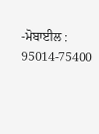-ਮੋਬਾਈਲ : 95014-75400